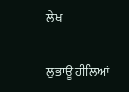ਲੇਖ

ਲੁਭਾਊ ਹੀਲਿਆਂ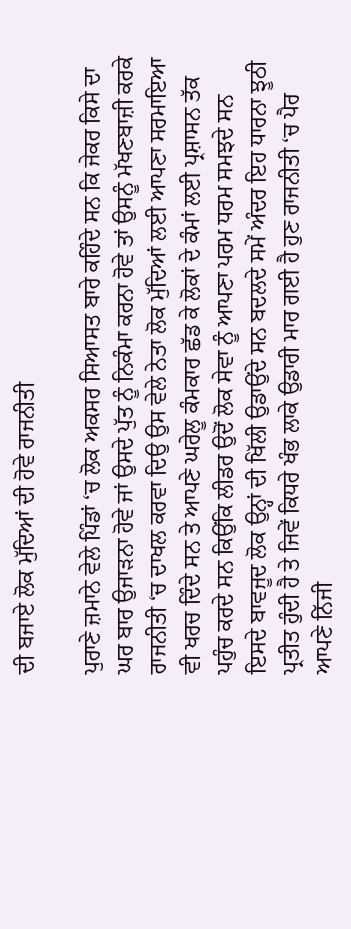ਦੀ ਬਜਾਏ ਲੋਕ ਮੁੱਦਿਆਂ ਦੀ ਹੋਵੇ ਰਾਜਨੀਤੀ

ਪੁਰਾਣੇ ਜ਼ਮਾਨੇ ਵੇਲੇ ਪਿੰਡਾਂ ‘ਚ ਲੋਕ ਅਕਸਰ ਸਿਆਸਤ ਬਾਰੇ ਕਹਿੰਦੇ ਸਨ ਕਿ ਜੇਕਰ ਕਿਸੇ ਦਾ ਘਰ ਬਾਰ ਉਜਾੜਨਾ ਹੋਵੇ ਜਾਂ ਉਸਦੇ ਪੁੱਤ ਨੂੰ ਨਿਕੰਮਾ ਕਰਨਾ ਹੋਵੇ ਤਾਂ ਉਸਨੂੰ ਮੱਖਣਬਾਜ਼ੀ ਕਰਕੇ ਰਾਜਨੀਤੀ ‘ਚ ਦਾਖਲ ਕਰਵਾ ਦਿਉ ਉਸ ਵੇਲੇ ਨੇਤਾ ਲੋਕ ਮੁੱਦਿਆਂ ਲਈ ਆਪਣਾ ਸਰਮਾਇਆ ਵੀ ਖਰਚ ਦਿੰਦੇ ਸਨ ਤੇ ਆਪਣੇ ਘਰੇਲੂ ਕੰਮਕਾਰ ਛੱਡ ਕੇ ਲੋਕਾਂ ਦੇ ਕੰਮਾਂ ਲਈ ਪ੍ਰਸ਼ਾਸਨ ਤੱਕ ਪਹੁੰਚ ਕਰਦੇ ਸਨ ਕਿਉਂਕਿ ਲੀਡਰ ਉਦੋਂ ਲੋਕ ਸੇਵਾ ਨੂੰ ਆਪਣਾ ਪਰਮ ਧਰਮ ਸਮਝਦੇ ਸਨ ਇਸਦੇ ਬਾਵਜੂਦ ਲੋਕ ਉਨ੍ਹਾਂ ਦੀ ਖਿੱਲੀ ਉਡਾਉਂਦੇ ਸਨ ਬਦਲਦੇ ਸਮੇਂ ਅੰਦਰ ਇਹ ਧਾਰਨਾ ਝੂਠੀ ਪ੍ਰਤੀਤ ਹੁੰਦੀ ਹੈ ਤੇ ਜਿਵੇਂ ਕਿਧਰੇ ਖੰਭ ਲਾਕੇ ਉਡਾਰੀ ਮਾਰ ਗਈ ਹੈ ਹੁਣ ਰਾਜਨੀਤੀ ‘ਚ ਪੈਰ ਆਪਣੇ ਨਿੱਜੀ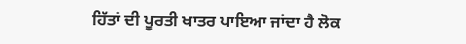ਹਿੱਤਾਂ ਦੀ ਪੂਰਤੀ ਖਾਤਰ ਪਾਇਆ ਜਾਂਦਾ ਹੈ ਲੋਕ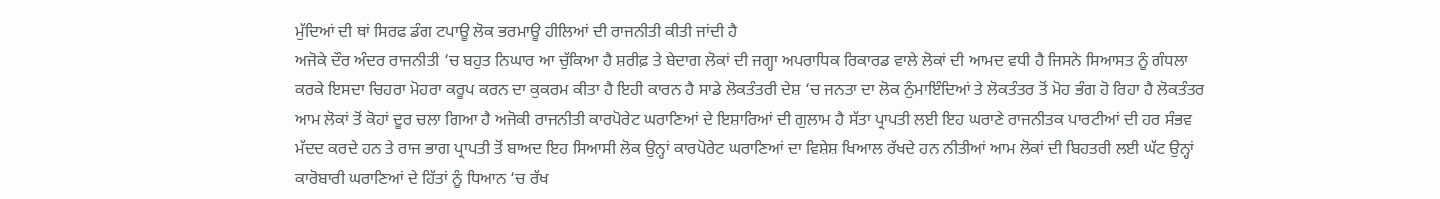ਮੁੱਦਿਆਂ ਦੀ ਥਾਂ ਸਿਰਫ ਡੰਗ ਟਪਾਊ ਲੋਕ ਭਰਮਾਊ ਹੀਲਿਆਂ ਦੀ ਰਾਜਨੀਤੀ ਕੀਤੀ ਜਾਂਦੀ ਹੈ
ਅਜੋਕੇ ਦੌਰ ਅੰਦਰ ਰਾਜਨੀਤੀ ‘ਚ ਬਹੁਤ ਨਿਘਾਰ ਆ ਚੁੱਕਿਆ ਹੈ ਸ਼ਰੀਫ਼ ਤੇ ਬੇਦਾਗ ਲੋਕਾਂ ਦੀ ਜਗ੍ਹਾ ਅਪਰਾਧਿਕ ਰਿਕਾਰਡ ਵਾਲੇ ਲੋਕਾਂ ਦੀ ਆਮਦ ਵਧੀ ਹੈ ਜਿਸਨੇ ਸਿਆਸਤ ਨੂੰ ਗੰਧਲਾ ਕਰਕੇ ਇਸਦਾ ਚਿਹਰਾ ਮੋਹਰਾ ਕਰੂਪ ਕਰਨ ਦਾ ਕੁਕਰਮ ਕੀਤਾ ਹੈ ਇਹੀ ਕਾਰਨ ਹੈ ਸਾਡੇ ਲੋਕਤੰਤਰੀ ਦੇਸ਼ ‘ਚ ਜਨਤਾ ਦਾ ਲੋਕ ਨੁੰਮਾਇੰਦਿਆਂ ਤੇ ਲੋਕਤੰਤਰ ਤੋਂ ਮੋਹ ਭੰਗ ਹੋ ਰਿਹਾ ਹੈ ਲੋਕਤੰਤਰ ਆਮ ਲੋਕਾਂ ਤੋਂ ਕੋਹਾਂ ਦੂਰ ਚਲਾ ਗਿਆ ਹੈ ਅਜੋਕੀ ਰਾਜਨੀਤੀ ਕਾਰਪੋਰੇਟ ਘਰਾਣਿਆਂ ਦੇ ਇਸ਼ਾਰਿਆਂ ਦੀ ਗੁਲਾਮ ਹੈ ਸੱਤਾ ਪ੍ਰਾਪਤੀ ਲਈ ਇਹ ਘਰਾਣੇ ਰਾਜਨੀਤਕ ਪਾਰਟੀਆਂ ਦੀ ਹਰ ਸੰਭਵ ਮੱਦਦ ਕਰਦੇ ਹਨ ਤੇ ਰਾਜ ਭਾਗ ਪ੍ਰਾਪਤੀ ਤੋਂ ਬਾਅਦ ਇਹ ਸਿਆਸੀ ਲੋਕ ਉਨ੍ਹਾਂ ਕਾਰਪੋਰੇਟ ਘਰਾਣਿਆਂ ਦਾ ਵਿਸ਼ੇਸ਼ ਖਿਆਲ ਰੱਖਦੇ ਹਨ ਨੀਤੀਆਂ ਆਮ ਲੋਕਾਂ ਦੀ ਬਿਹਤਰੀ ਲਈ ਘੱਟ ਉਨ੍ਹਾਂ ਕਾਰੋਬਾਰੀ ਘਰਾਣਿਆਂ ਦੇ ਹਿੱਤਾਂ ਨੂੰ ਧਿਆਨ ‘ਚ ਰੱਖ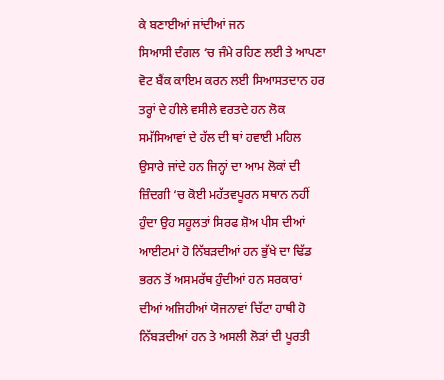ਕੇ ਬਣਾਈਆਂ ਜਾਂਦੀਆਂ ਜਨ
ਸਿਆਸੀ ਦੰਗਲ ‘ਚ ਜੰਮੇ ਰਹਿਣ ਲਈ ਤੇ ਆਪਣਾ ਵੋਟ ਬੈਂਕ ਕਾਇਮ ਕਰਨ ਲਈ ਸਿਆਸਤਦਾਨ ਹਰ ਤਰ੍ਹਾਂ ਦੇ ਹੀਲੇ ਵਸੀਲੇ ਵਰਤਦੇ ਹਨ ਲੋਕ ਸਮੱਸਿਆਵਾਂ ਦੇ ਹੱਲ ਦੀ ਥਾਂ ਹਵਾਈ ਮਹਿਲ ਉਸਾਰੇ ਜਾਂਦੇ ਹਨ ਜਿਨ੍ਹਾਂ ਦਾ ਆਮ ਲੋਕਾਂ ਦੀ ਜ਼ਿੰਦਗੀ ‘ਚ ਕੋਈ ਮਹੱਤਵਪੂਰਨ ਸਥਾਨ ਨਹੀਂ ਹੁੰਦਾ ਉਹ ਸਹੂਲਤਾਂ ਸਿਰਫ ਸ਼ੋਅ ਪੀਸ ਦੀਆਂ ਆਈਟਮਾਂ ਹੋ ਨਿੱਬੜਦੀਆਂ ਹਨ ਭੁੱਖੇ ਦਾ ਢਿੱਡ ਭਰਨ ਤੋਂ ਅਸਮਰੱਥ ਹੁੰਦੀਆਂ ਹਨ ਸਰਕਾਰਾਂ ਦੀਆਂ ਅਜਿਹੀਆਂ ਯੋਜਨਾਵਾਂ ਚਿੱਟਾ ਹਾਥੀ ਹੋ ਨਿੱਬੜਦੀਆਂ ਹਨ ਤੇ ਅਸਲੀ ਲੋੜਾਂ ਦੀ ਪੂਰਤੀ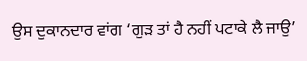ਉਸ ਦੁਕਾਨਦਾਰ ਵਾਂਗ ‘ਗੁੜ ਤਾਂ ਹੈ ਨਹੀਂ ਪਟਾਕੇ ਲੈ ਜਾਉ’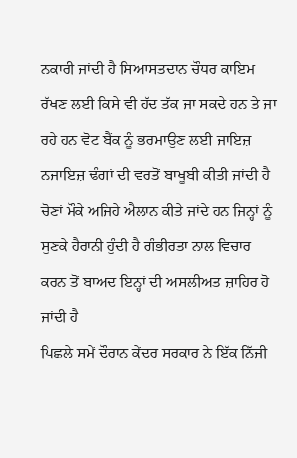ਨਕਾਰੀ ਜਾਂਦੀ ਹੈ ਸਿਆਸਤਦਾਨ ਚੌਧਰ ਕਾਇਮ ਰੱਖਣ ਲਈ ਕਿਸੇ ਵੀ ਹੱਦ ਤੱਕ ਜਾ ਸਕਦੇ ਹਨ ਤੇ ਜਾ ਰਹੇ ਹਨ ਵੋਟ ਬੈਂਕ ਨੂੰ ਭਰਮਾਉਣ ਲਈ ਜਾਇਜ਼ ਨਜਾਇਜ਼ ਢੰਗਾਂ ਦੀ ਵਰਤੋਂ ਬਾਖੂਬੀ ਕੀਤੀ ਜਾਂਦੀ ਹੈ ਚੋਣਾਂ ਮੌਕੇ ਅਜਿਹੇ ਐਲਾਨ ਕੀਤੇ ਜਾਂਦੇ ਹਨ ਜਿਨ੍ਹਾਂ ਨੂੰ ਸੁਣਕੇ ਹੈਰਾਨੀ ਹੁੰਦੀ ਹੈ ਗੰਭੀਰਤਾ ਨਾਲ ਵਿਚਾਰ ਕਰਨ ਤੋਂ ਬਾਅਦ ਇਨ੍ਹਾਂ ਦੀ ਅਸਲੀਅਤ ਜ਼ਾਹਿਰ ਹੋ ਜਾਂਦੀ ਹੈ
ਪਿਛਲੇ ਸਮੇਂ ਦੌਰਾਨ ਕੇਂਦਰ ਸਰਕਾਰ ਨੇ ਇੱਕ ਨਿੱਜੀ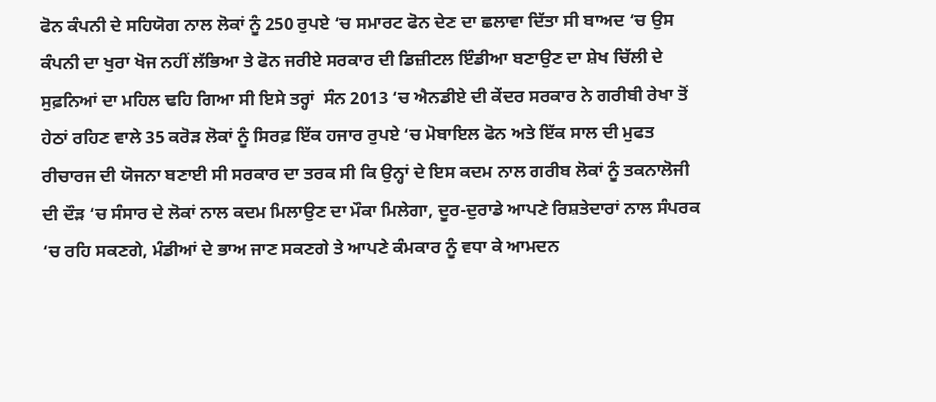ਫੋਨ ਕੰਪਨੀ ਦੇ ਸਹਿਯੋਗ ਨਾਲ ਲੋਕਾਂ ਨੂੰ 250 ਰੁਪਏ ‘ਚ ਸਮਾਰਟ ਫੋਨ ਦੇਣ ਦਾ ਛਲਾਵਾ ਦਿੱਤਾ ਸੀ ਬਾਅਦ ‘ਚ ਉਸ ਕੰਪਨੀ ਦਾ ਖੁਰਾ ਖੋਜ ਨਹੀਂ ਲੱਭਿਆ ਤੇ ਫੋਨ ਜਰੀਏ ਸਰਕਾਰ ਦੀ ਡਿਜ਼ੀਟਲ ਇੰਡੀਆ ਬਣਾਉਣ ਦਾ ਸ਼ੇਖ ਚਿੱਲੀ ਦੇ ਸੁਫ਼ਨਿਆਂ ਦਾ ਮਹਿਲ ਢਹਿ ਗਿਆ ਸੀ ਇਸੇ ਤਰ੍ਹਾਂ  ਸੰਨ 2013 ‘ਚ ਐਨਡੀਏ ਦੀ ਕੇਂਦਰ ਸਰਕਾਰ ਨੇ ਗਰੀਬੀ ਰੇਖਾ ਤੋਂ ਹੇਠਾਂ ਰਹਿਣ ਵਾਲੇ 35 ਕਰੋੜ ਲੋਕਾਂ ਨੂੰ ਸਿਰਫ਼ ਇੱਕ ਹਜਾਰ ਰੁਪਏ ‘ਚ ਮੋਬਾਇਲ ਫੋਨ ਅਤੇ ਇੱਕ ਸਾਲ ਦੀ ਮੁਫਤ ਰੀਚਾਰਜ ਦੀ ਯੋਜਨਾ ਬਣਾਈ ਸੀ ਸਰਕਾਰ ਦਾ ਤਰਕ ਸੀ ਕਿ ਉਨ੍ਹਾਂ ਦੇ ਇਸ ਕਦਮ ਨਾਲ ਗਰੀਬ ਲੋਕਾਂ ਨੂੰ ਤਕਨਾਲੋਜੀ ਦੀ ਦੌੜ ‘ਚ ਸੰਸਾਰ ਦੇ ਲੋਕਾਂ ਨਾਲ ਕਦਮ ਮਿਲਾਉਣ ਦਾ ਮੌਕਾ ਮਿਲੇਗਾ, ਦੂਰ-ਦੁਰਾਡੇ ਆਪਣੇ ਰਿਸ਼ਤੇਦਾਰਾਂ ਨਾਲ ਸੰਪਰਕ ‘ਚ ਰਹਿ ਸਕਣਗੇ, ਮੰਡੀਆਂ ਦੇ ਭਾਅ ਜਾਣ ਸਕਣਗੇ ਤੇ ਆਪਣੇ ਕੰਮਕਾਰ ਨੂੰ ਵਧਾ ਕੇ ਆਮਦਨ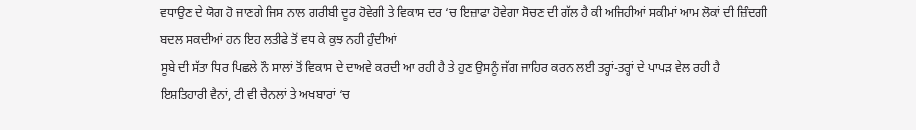ਵਧਾਉਣ ਦੇ ਯੋਗ ਹੋ ਜਾਣਗੇ ਜਿਸ ਨਾਲ ਗਰੀਬੀ ਦੂਰ ਹੋਵੇਗੀ ਤੇ ਵਿਕਾਸ ਦਰ ‘ਚ ਇਜ਼ਾਫਾ ਹੋਵੇਗਾ ਸੋਚਣ ਦੀ ਗੱਲ ਹੈ ਕੀ ਅਜਿਹੀਆਂ ਸਕੀਮਾਂ ਆਮ ਲੋਕਾਂ ਦੀ ਜ਼ਿੰਦਗੀ ਬਦਲ ਸਕਦੀਆਂ ਹਨ ਇਹ ਲਤੀਫੇ ਤੋਂ ਵਧ ਕੇ ਕੁਝ ਨਹੀ ਹੁੰਦੀਆਂ
ਸੂਬੇ ਦੀ ਸੱਤਾ ਧਿਰ ਪਿਛਲੇ ਨੌ ਸਾਲਾਂ ਤੋਂ ਵਿਕਾਸ ਦੇ ਦਾਅਵੇ ਕਰਦੀ ਆ ਰਹੀ ਹੈ ਤੇ ਹੁਣ ਉਸਨੂੰ ਜੱਗ ਜਾਹਿਰ ਕਰਨ ਲਈ ਤਰ੍ਹਾਂ-ਤਰ੍ਹਾਂ ਦੇ ਪਾਪੜ ਵੇਲ ਰਹੀ ਹੈ ਇਸ਼ਤਿਹਾਰੀ ਵੈਨਾਂ, ਟੀ ਵੀ ਚੈਨਲਾਂ ਤੇ ਅਖਬਾਰਾਂ ‘ਚ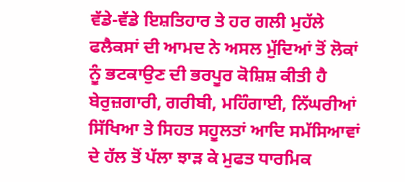ਵੱਡੇ-ਵੱਡੇ ਇਸ਼ਤਿਹਾਰ ਤੇ ਹਰ ਗਲੀ ਮੁਹੱਲੇ ਫਲੈਕਸਾਂ ਦੀ ਆਮਦ ਨੇ ਅਸਲ ਮੁੱਦਿਆਂ ਤੋਂ ਲੋਕਾਂ ਨੂੰ ਭਟਕਾਉਣ ਦੀ ਭਰਪੂਰ ਕੋਸ਼ਿਸ਼ ਕੀਤੀ ਹੈ ਬੇਰੁਜ਼ਗਾਰੀ, ਗਰੀਬੀ, ਮਹਿੰਗਾਈ, ਨਿੱਘਰੀਆਂ ਸਿੱਖਿਆ ਤੇ ਸਿਹਤ ਸਹੂਲਤਾਂ ਆਦਿ ਸਮੱਸਿਆਵਾਂ ਦੇ ਹੱਲ ਤੋਂ ਪੱਲਾ ਝਾੜ ਕੇ ਮੁਫਤ ਧਾਰਮਿਕ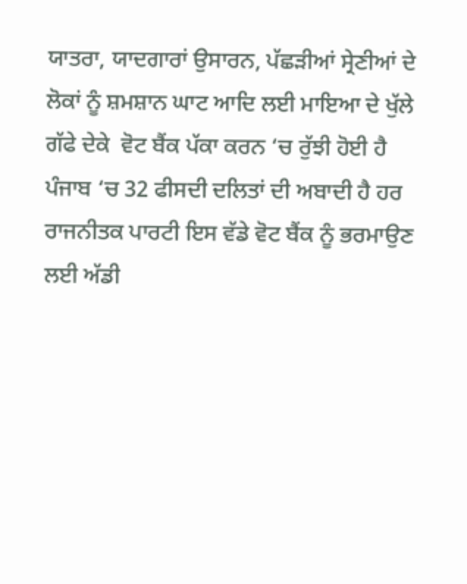ਯਾਤਰਾ, ਯਾਦਗਾਰਾਂ ਉਸਾਰਨ, ਪੱਛੜੀਆਂ ਸ੍ਰੇਣੀਆਂ ਦੇ ਲੋਕਾਂ ਨੂੰ ਸ਼ਮਸ਼ਾਨ ਘਾਟ ਆਦਿ ਲਈ ਮਾਇਆ ਦੇ ਖੁੱਲੇ ਗੱਫੇ ਦੇਕੇ  ਵੋਟ ਬੈਂਕ ਪੱਕਾ ਕਰਨ ‘ਚ ਰੁੱਝੀ ਹੋਈ ਹੈ ਪੰਜਾਬ ‘ਚ 32 ਫੀਸਦੀ ਦਲਿਤਾਂ ਦੀ ਅਬਾਦੀ ਹੈ ਹਰ ਰਾਜਨੀਤਕ ਪਾਰਟੀ ਇਸ ਵੱਡੇ ਵੋਟ ਬੈਂਕ ਨੂੰ ਭਰਮਾਉਣ ਲਈ ਅੱਡੀ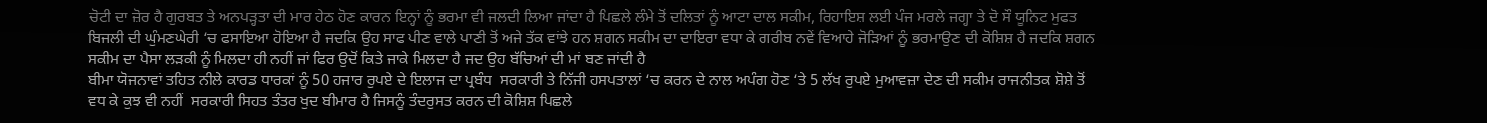ਚੋਟੀ ਦਾ ਜ਼ੋਰ ਹੈ ਗੁਰਬਤ ਤੇ ਅਨਪੜ੍ਹਤਾ ਦੀ ਮਾਰ ਹੇਠ ਹੋਣ ਕਾਰਨ ਇਨ੍ਹਾਂ ਨੂੰ ਭਰਮਾ ਵੀ ਜਲਦੀ ਲਿਆ ਜਾਂਦਾ ਹੈ ਪਿਛਲੇ ਲੰਮੇ ਤੋਂ ਦਲਿਤਾਂ ਨੂੰ ਆਟਾ ਦਾਲ ਸਕੀਮ, ਰਿਹਾਇਸ਼ ਲਈ ਪੰਜ ਮਰਲੇ ਜਗ੍ਹਾ ਤੇ ਦੋ ਸੌ ਯੂਨਿਟ ਮੁਫਤ ਬਿਜਲੀ ਦੀ ਘੁੰਮਣਘੇਰੀ ‘ਚ ਫਸਾਇਆ ਹੋਇਆ ਹੈ ਜਦਕਿ ਉਹ ਸਾਫ ਪੀਣ ਵਾਲੇ ਪਾਣੀ ਤੋਂ ਅਜੇ ਤੱਕ ਵਾਂਝੇ ਹਨ ਸ਼ਗਨ ਸਕੀਮ ਦਾ ਦਾਇਰਾ ਵਧਾ ਕੇ ਗਰੀਬ ਨਵੇਂ ਵਿਆਹੇ ਜੋੜਿਆਂ ਨੂੰ ਭਰਮਾਉਣ ਦੀ ਕੋਸ਼ਿਸ਼ ਹੈ ਜਦਕਿ ਸ਼ਗਨ ਸਕੀਮ ਦਾ ਪੈਸਾ ਲੜਕੀ ਨੂੰ ਮਿਲਦਾ ਹੀ ਨਹੀਂ ਜਾਂ ਫਿਰ ਉਦੋਂ ਕਿਤੇ ਜਾਕੇ ਮਿਲਦਾ ਹੈ ਜਦ ਉਹ ਬੱਚਿਆਂ ਦੀ ਮਾਂ ਬਣ ਜਾਂਦੀ ਹੈ
ਬੀਮਾ ਯੋਜਨਾਵਾਂ ਤਹਿਤ ਨੀਲੇ ਕਾਰਡ ਧਾਰਕਾਂ ਨੂੰ 50 ਹਜਾਰ ਰੁਪਏ ਦੇ ਇਲਾਜ ਦਾ ਪ੍ਰਬੰਧ  ਸਰਕਾਰੀ ਤੇ ਨਿੱਜੀ ਹਸਪਤਾਲਾਂ ‘ਚ ਕਰਨ ਦੇ ਨਾਲ ਅਪੰਗ ਹੋਣ ‘ਤੇ 5 ਲੱਖ ਰੁਪਏ ਮੁਆਵਜ਼ਾ ਦੇਣ ਦੀ ਸਕੀਮ ਰਾਜਨੀਤਕ ਸ਼ੋਸ਼ੇ ਤੋਂ ਵਧ ਕੇ ਕੁਝ ਵੀ ਨਹੀਂ  ਸਰਕਾਰੀ ਸਿਹਤ ਤੰਤਰ ਖੁਦ ਬੀਮਾਰ ਹੈ ਜਿਸਨੂੰ ਤੰਦਰੁਸਤ ਕਰਨ ਦੀ ਕੋਸ਼ਿਸ਼ ਪਿਛਲੇ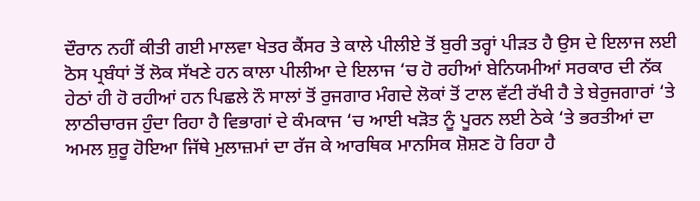ਦੌਰਾਨ ਨਹੀਂ ਕੀਤੀ ਗਈ ਮਾਲਵਾ ਖੇਤਰ ਕੈਂਸਰ ਤੇ ਕਾਲੇ ਪੀਲੀਏ ਤੋਂ ਬੁਰੀ ਤਰ੍ਹਾਂ ਪੀੜਤ ਹੈ ਉਸ ਦੇ ਇਲਾਜ ਲਈ ਠੋਸ ਪ੍ਰਬੰਧਾਂ ਤੋਂ ਲੋਕ ਸੱਖਣੇ ਹਨ ਕਾਲਾ ਪੀਲੀਆ ਦੇ ਇਲਾਜ ‘ਚ ਹੋ ਰਹੀਆਂ ਬੇਨਿਯਮੀਆਂ ਸਰਕਾਰ ਦੀ ਨੱਕ ਹੇਠਾਂ ਹੀ ਹੋ ਰਹੀਆਂ ਹਨ ਪਿਛਲੇ ਨੌ ਸਾਲਾਂ ਤੋਂ ਰੁਜਗਾਰ ਮੰਗਦੇ ਲੋਕਾਂ ਤੋਂ ਟਾਲ ਵੱਟੀ ਰੱਖੀ ਹੈ ਤੇ ਬੇਰੁਜਗਾਰਾਂ ‘ਤੇ ਲਾਠੀਚਾਰਜ ਹੁੰਦਾ ਰਿਹਾ ਹੈ ਵਿਭਾਗਾਂ ਦੇ ਕੰਮਕਾਜ ‘ਚ ਆਈ ਖੜੋਤ ਨੂੰ ਪੂਰਨ ਲਈ ਠੇਕੇ ‘ਤੇ ਭਰਤੀਆਂ ਦਾ ਅਮਲ ਸ਼ੁਰੂ ਹੋਇਆ ਜਿੱਥੇ ਮੁਲਾਜ਼ਮਾਂ ਦਾ ਰੱਜ ਕੇ ਆਰਥਿਕ ਮਾਨਸਿਕ ਸ਼ੋਸ਼ਣ ਹੋ ਰਿਹਾ ਹੈ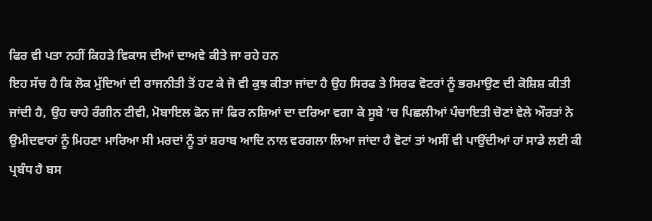ਫਿਰ ਵੀ ਪਤਾ ਨਹੀਂ ਕਿਹੜੇ ਵਿਕਾਸ ਦੀਆਂ ਦਾਅਵੇ ਕੀਤੇ ਜਾ ਰਹੇ ਹਨ
ਇਹ ਸੱਚ ਹੈ ਕਿ ਲੋਕ ਮੁੱਦਿਆਂ ਦੀ ਰਾਜਨੀਤੀ ਤੋਂ ਹਟ ਕੇ ਜੋ ਵੀ ਕੁਝ ਕੀਤਾ ਜਾਂਦਾ ਹੈ ਉਹ ਸਿਰਫ ਤੇ ਸਿਰਫ ਵੋਟਰਾਂ ਨੂੰ ਭਰਮਾਉਣ ਦੀ ਕੋਸ਼ਿਸ਼ ਕੀਤੀ ਜਾਂਦੀ ਹੈ, ਉਹ ਚਾਹੇ ਰੰਗੀਨ ਟੀਵੀ, ਮੋਬਾਇਲ ਫੋਨ ਜਾਂ ਫਿਰ ਨਸ਼ਿਆਂ ਦਾ ਦਰਿਆ ਵਗਾ ਕੇ ਸੂਬੇ ‘ਚ ਪਿਛਲੀਆਂ ਪੰਚਾਇਤੀ ਚੋਣਾਂ ਵੇਲੇ ਔਰਤਾਂ ਨੇ ਉਮੀਦਵਾਰਾਂ ਨੂੰ ਮਿਹਣਾ ਮਾਰਿਆ ਸੀ ਮਰਦਾਂ ਨੂੰ ਤਾਂ ਸ਼ਰਾਬ ਆਦਿ ਨਾਲ ਵਰਗਲਾ ਲਿਆ ਜਾਂਦਾ ਹੈ ਵੋਟਾਂ ਤਾਂ ਅਸੀਂ ਵੀ ਪਾਉਂਦੀਆਂ ਹਾਂ ਸਾਡੇ ਲਈ ਕੀ ਪ੍ਰਬੰਧ ਹੈ ਬਸ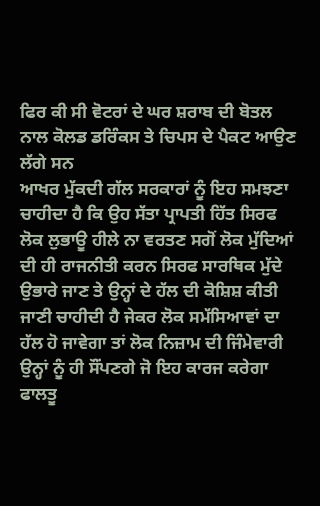ਫਿਰ ਕੀ ਸੀ ਵੋਟਰਾਂ ਦੇ ਘਰ ਸ਼ਰਾਬ ਦੀ ਬੋਤਲ ਨਾਲ ਕੋਲਡ ਡਰਿੰਕਸ ਤੇ ਚਿਪਸ ਦੇ ਪੈਕਟ ਆਉਣ ਲੱਗੇ ਸਨ
ਆਖਰ ਮੁੱਕਦੀ ਗੱਲ ਸਰਕਾਰਾਂ ਨੂੰ ਇਹ ਸਮਝਣਾ ਚਾਹੀਦਾ ਹੈ ਕਿ ਉਹ ਸੱਤਾ ਪ੍ਰਾਪਤੀ ਹਿੱਤ ਸਿਰਫ ਲੋਕ ਲੁਭਾਊ ਹੀਲੇ ਨਾ ਵਰਤਣ ਸਗੋਂ ਲੋਕ ਮੁੱਦਿਆਂ ਦੀ ਹੀ ਰਾਜਨੀਤੀ ਕਰਨ ਸਿਰਫ ਸਾਰਥਿਕ ਮੁੱਦੇ ਉਭਾਰੇ ਜਾਣ ਤੇ ਉਨ੍ਹਾਂ ਦੇ ਹੱਲ ਦੀ ਕੋਸ਼ਿਸ਼ ਕੀਤੀ ਜਾਣੀ ਚਾਹੀਦੀ ਹੈ ਜੇਕਰ ਲੋਕ ਸਮੱਸਿਆਵਾਂ ਦਾ ਹੱਲ ਹੋ ਜਾਵੇਗਾ ਤਾਂ ਲੋਕ ਨਿਜ਼ਾਮ ਦੀ ਜਿੰਮੇਵਾਰੀ ਉਨ੍ਹਾਂ ਨੂੰ ਹੀ ਸੌਂਪਣਗੇ ਜੋ ਇਹ ਕਾਰਜ ਕਰੇਗਾ ਫਾਲਤੂ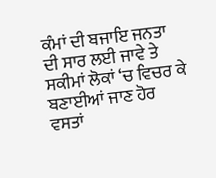ਕੰਮਾਂ ਦੀ ਬਜਾਇ ਜਨਤਾ ਦੀ ਸਾਰ ਲਈ ਜਾਵੇ ਤੇ ਸਕੀਮਾਂ ਲੋਕਾਂ ‘ਚ ਵਿਚਰ ਕੇ ਬਣਾਈਆਂ ਜਾਣ ਹੋਰ ਵਸਤਾਂ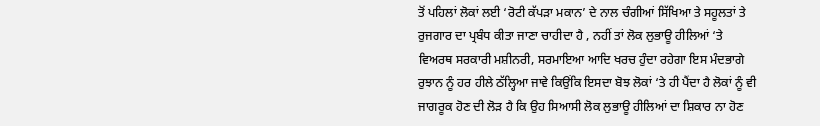ਤੋਂ ਪਹਿਲਾਂ ਲੋਕਾਂ ਲਈ ‘ਰੋਟੀ ਕੱਪੜਾ ਮਕਾਨ’ ਦੇ ਨਾਲ ਚੰਗੀਆਂ ਸਿੱਖਿਆ ਤੇ ਸਹੂਲਤਾਂ ਤੇ ਰੁਜਗਾਰ ਦਾ ਪ੍ਰਬੰਧ ਕੀਤਾ ਜਾਣਾ ਚਾਹੀਦਾ ਹੈ , ਨਹੀਂ ਤਾਂ ਲੋਕ ਲੁਭਾਊ ਹੀਲਿਆਂ ‘ਤੇ ਵਿਅਰਥ ਸਰਕਾਰੀ ਮਸ਼ੀਨਰੀ, ਸਰਮਾਇਆ ਆਦਿ ਖਰਚ ਹੁੰਦਾ ਰਹੇਗਾ ਇਸ ਮੰਦਭਾਗੇ ਰੁਝਾਨ ਨੂੰ ਹਰ ਹੀਲੇ ਠੱਲ੍ਹਿਆ ਜਾਵੇ ਕਿਉਂਕਿ ਇਸਦਾ ਬੋਝ ਲੋਕਾਂ ‘ਤੇ ਹੀ ਪੈਂਦਾ ਹੈ ਲੋਕਾਂ ਨੂੰ ਵੀ  ਜਾਗਰੂਕ ਹੋਣ ਦੀ ਲੋੜ ਹੈ ਕਿ ਉਹ ਸਿਆਸੀ ਲੋਕ ਲੁਭਾਊ ਹੀਲਿਆਂ ਦਾ ਸ਼ਿਕਾਰ ਨਾ ਹੋਣ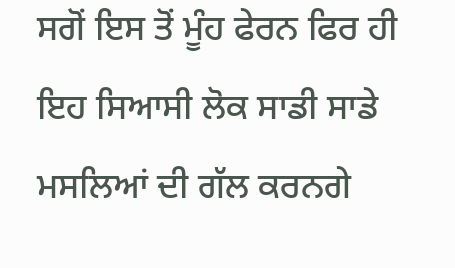ਸਗੋਂ ਇਸ ਤੋਂ ਮੂੰਹ ਫੇਰਨ ਫਿਰ ਹੀ ਇਹ ਸਿਆਸੀ ਲੋਕ ਸਾਡੀ ਸਾਡੇ ਮਸਲਿਆਂ ਦੀ ਗੱਲ ਕਰਨਗੇ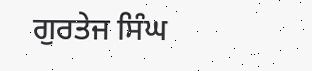ਗੁਰਤੇਜ ਸਿੰਘ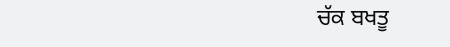ਚੱਕ ਬਖਤੂ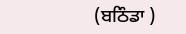(ਬਠਿੰਡਾ )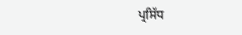ਪ੍ਰਸਿੱਧ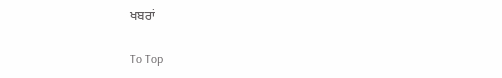ਖਬਰਾਂ

To Top